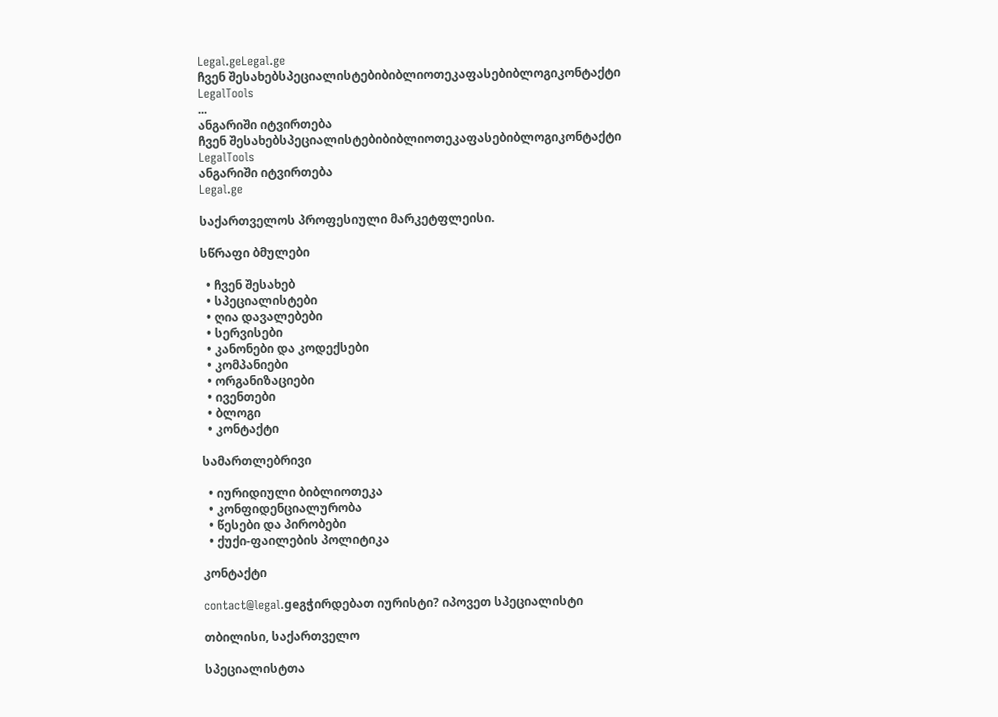Legal.geLegal.ge
ჩვენ შესახებსპეციალისტებიბიბლიოთეკაფასებიბლოგიკონტაქტი
LegalTools
...
ანგარიში იტვირთება
ჩვენ შესახებსპეციალისტებიბიბლიოთეკაფასებიბლოგიკონტაქტი
LegalTools
ანგარიში იტვირთება
Legal.ge

საქართველოს პროფესიული მარკეტფლეისი.

სწრაფი ბმულები

  • ჩვენ შესახებ
  • სპეციალისტები
  • ღია დავალებები
  • სერვისები
  • კანონები და კოდექსები
  • კომპანიები
  • ორგანიზაციები
  • ივენთები
  • ბლოგი
  • კონტაქტი

სამართლებრივი

  • იურიდიული ბიბლიოთეკა
  • კონფიდენციალურობა
  • წესები და პირობები
  • ქუქი-ფაილების პოლიტიკა

კონტაქტი

contact@legal.geგჭირდებათ იურისტი? იპოვეთ სპეციალისტი

თბილისი, საქართველო

სპეციალისტთა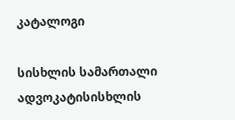კატალოგი

სისხლის სამართალი ადვოკატისისხლის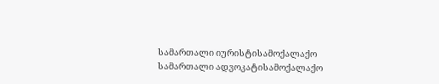სამართალი იურისტისამოქალაქო სამართალი ადვოკატისამოქალაქო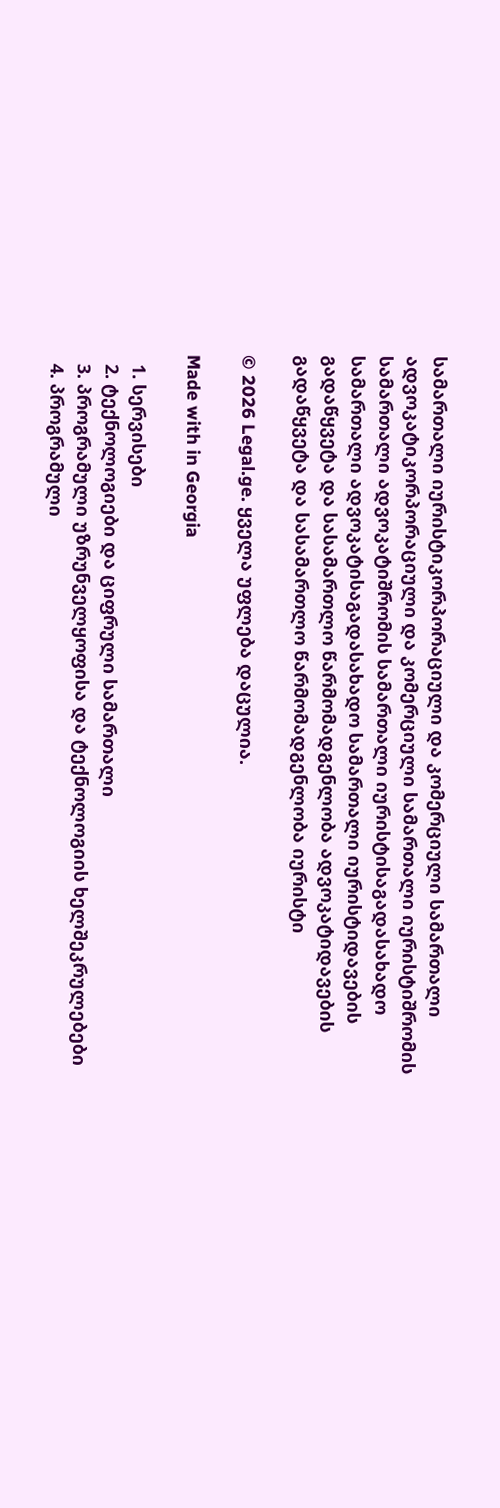სამართალი იურისტიკორპორაციული და კომერციული სამართალი ადვოკატიკორპორაციული და კომერციული სამართალი იურისტიშრომის სამართალი ადვოკატიშრომის სამართალი იურისტისაგადასახადო სამართალი ადვოკატისაგადასახადო სამართალი იურისტიდავების გადაწყვეტა და სასამართლო წარმომადგენლობა ადვოკატიდავების გადაწყვეტა და სასამართლო წარმომადგენლობა იურისტი

© 2026 Legal.ge. ყველა უფლება დაცულია.

Made with in Georgia

  1. სერვისები
  2. ტექნოლოგიები და ციფრული სამართალი
  3. პროგრამული უზრუნველყოფისა და ტექნოლოგიის ხელშეკრულებები
  4. პროგრამული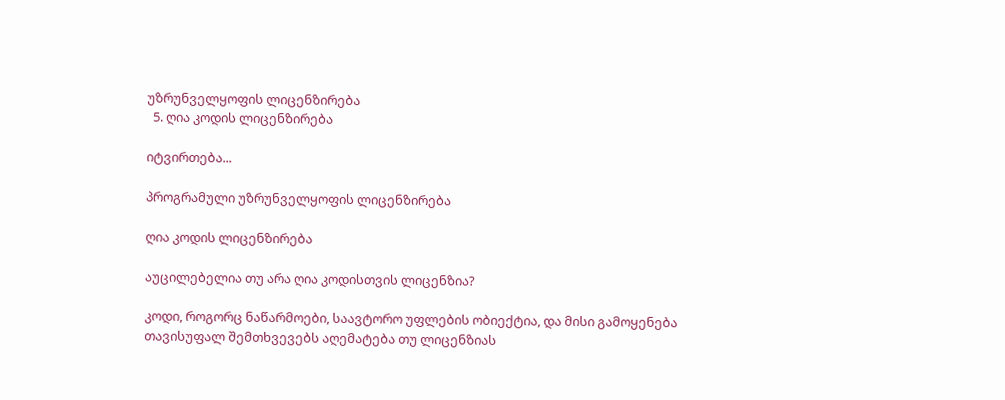უზრუნველყოფის ლიცენზირება
  5. ღია კოდის ლიცენზირება

იტვირთება...

პროგრამული უზრუნველყოფის ლიცენზირება

ღია კოდის ლიცენზირება

აუცილებელია თუ არა ღია კოდისთვის ლიცენზია?

კოდი, როგორც ნაწარმოები, საავტორო უფლების ობიექტია, და მისი გამოყენება თავისუფალ შემთხვევებს აღემატება თუ ლიცენზიას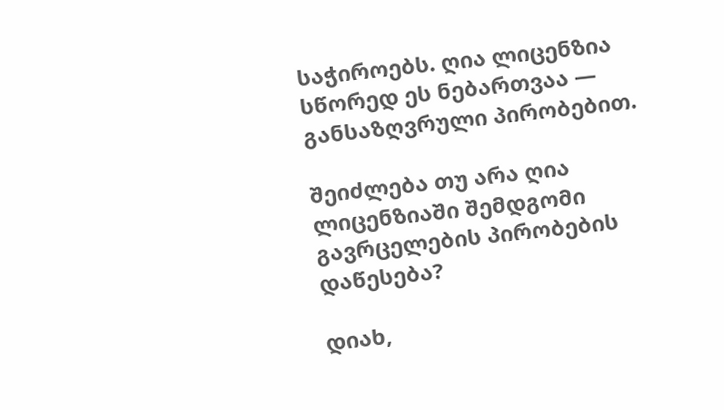საჭიროებს. ღია ლიცენზია სწორედ ეს ნებართვაა — განსაზღვრული პირობებით.

შეიძლება თუ არა ღია ლიცენზიაში შემდგომი გავრცელების პირობების დაწესება?

დიახ,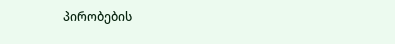პირობების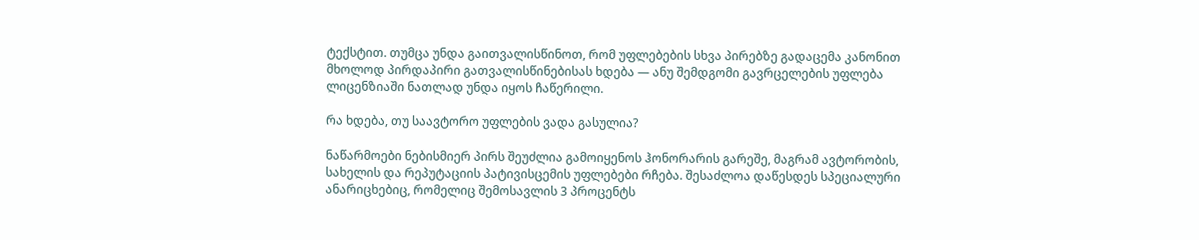ტექსტით. თუმცა უნდა გაითვალისწინოთ, რომ უფლებების სხვა პირებზე გადაცემა კანონით მხოლოდ პირდაპირი გათვალისწინებისას ხდება — ანუ შემდგომი გავრცელების უფლება ლიცენზიაში ნათლად უნდა იყოს ჩაწერილი.

რა ხდება, თუ საავტორო უფლების ვადა გასულია?

ნაწარმოები ნებისმიერ პირს შეუძლია გამოიყენოს ჰონორარის გარეშე, მაგრამ ავტორობის, სახელის და რეპუტაციის პატივისცემის უფლებები რჩება. შესაძლოა დაწესდეს სპეციალური ანარიცხებიც, რომელიც შემოსავლის 3 პროცენტს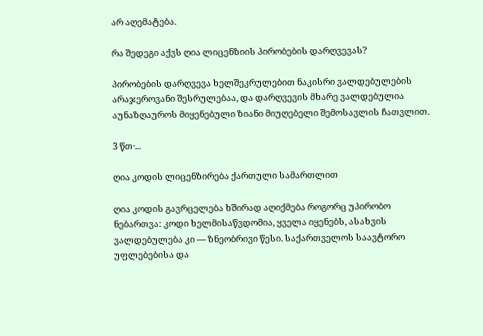არ აღემატება.

რა შედეგი აქვს ღია ლიცენზიის პირობების დარღვევას?

პირობების დარღვევა ხელშეკრულებით ნაკისრი ვალდებულების არაჯეროვანი შესრულებაა, და დარღვევის მხარე ვალდებულია აუნაზღაუროს მიყენებული ზიანი მიუღებელი შემოსავლის ჩათვლით.

3 წთ·...

ღია კოდის ლიცენზირება ქართული სამართლით

ღია კოდის გავრცელება ხშირად აღიქმება როგორც უპირობო ნებართვა: კოდი ხელმისაწვდომია, ყველა იყენებს, ასახვის ვალდებულება კი — ზნეობრივი წესი. საქართველოს საავტორო უფლებებისა და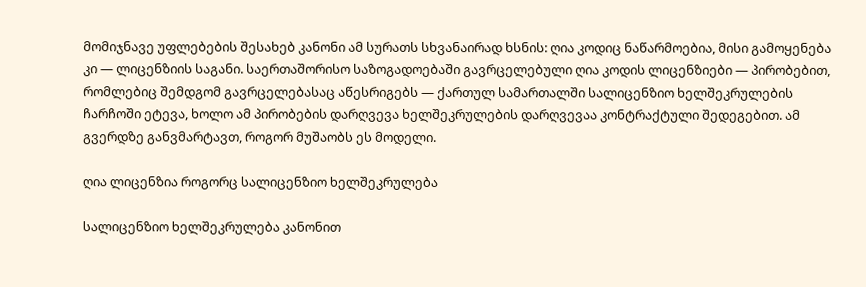მომიჯნავე უფლებების შესახებ კანონი ამ სურათს სხვანაირად ხსნის: ღია კოდიც ნაწარმოებია, მისი გამოყენება კი — ლიცენზიის საგანი. საერთაშორისო საზოგადოებაში გავრცელებული ღია კოდის ლიცენზიები — პირობებით, რომლებიც შემდგომ გავრცელებასაც აწესრიგებს — ქართულ სამართალში სალიცენზიო ხელშეკრულების ჩარჩოში ეტევა, ხოლო ამ პირობების დარღვევა ხელშეკრულების დარღვევაა კონტრაქტული შედეგებით. ამ გვერდზე განვმარტავთ, როგორ მუშაობს ეს მოდელი.

ღია ლიცენზია როგორც სალიცენზიო ხელშეკრულება

სალიცენზიო ხელშეკრულება კანონით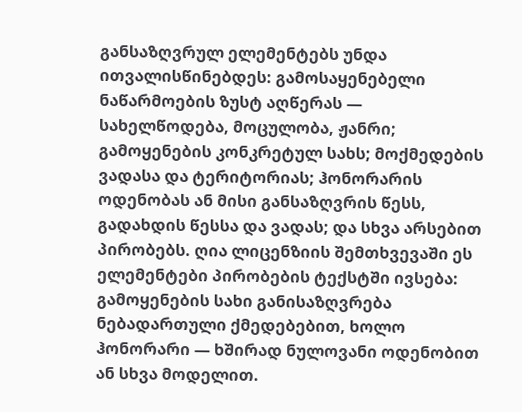განსაზღვრულ ელემენტებს უნდა ითვალისწინებდეს: გამოსაყენებელი ნაწარმოების ზუსტ აღწერას — სახელწოდება, მოცულობა, ჟანრი; გამოყენების კონკრეტულ სახს; მოქმედების ვადასა და ტერიტორიას; ჰონორარის ოდენობას ან მისი განსაზღვრის წესს, გადახდის წესსა და ვადას; და სხვა არსებით პირობებს. ღია ლიცენზიის შემთხვევაში ეს ელემენტები პირობების ტექსტში ივსება: გამოყენების სახი განისაზღვრება ნებადართული ქმედებებით, ხოლო ჰონორარი — ხშირად ნულოვანი ოდენობით ან სხვა მოდელით.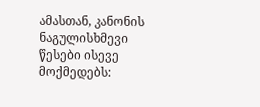ამასთან, კანონის ნაგულისხმევი წესები ისევე მოქმედებს: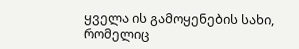ყველა ის გამოყენების სახი, რომელიც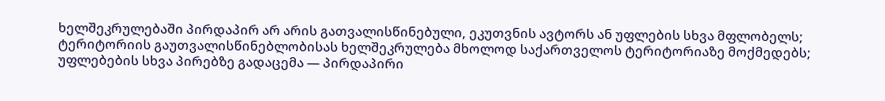ხელშეკრულებაში პირდაპირ არ არის გათვალისწინებული, ეკუთვნის ავტორს ან უფლების სხვა მფლობელს; ტერიტორიის გაუთვალისწინებლობისას ხელშეკრულება მხოლოდ საქართველოს ტერიტორიაზე მოქმედებს; უფლებების სხვა პირებზე გადაცემა — პირდაპირი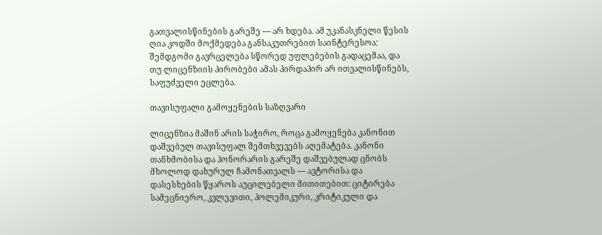გათვალისწინების გარეშე — არ ხდება. ამ უკანასკნელი წესის ღია კოდში მოქმედება განსაკუთრებით საინტერესოა: შემდგომი გავრცელება სწორედ უფლებების გადაცემაა, და თუ ლიცენზიის პირობები ამას პირდაპირ არ ითვალისწინებს, საფუძველი ეცლება.

თავისუფალი გამოყენების საზღვარი

ლიცენზია მაშინ არის საჭირო, როცა გამოყენება კანონით დაშვებულ თავისუფალ შემთხვევებს აღემატება. კანონი თანხმობისა და ჰონორარის გარეშე დაშვებულად ცნობს მხოლოდ დახურულ ჩამონათვალს — ავტორისა და დასესხების წყაროს აუცილებელი მითითებით: ციტირება სამეცნიერო, კვლევითი, პოლემიკური, კრიტიკული და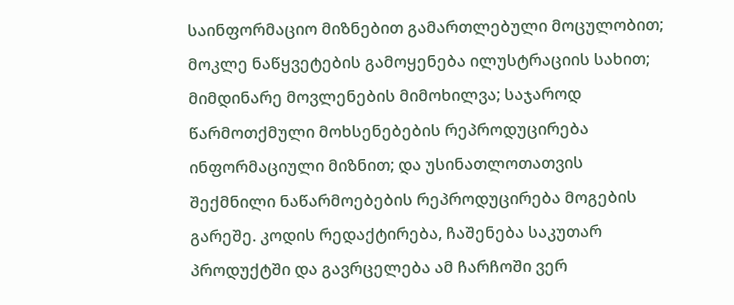საინფორმაციო მიზნებით გამართლებული მოცულობით; მოკლე ნაწყვეტების გამოყენება ილუსტრაციის სახით; მიმდინარე მოვლენების მიმოხილვა; საჯაროდ წარმოთქმული მოხსენებების რეპროდუცირება ინფორმაციული მიზნით; და უსინათლოთათვის შექმნილი ნაწარმოებების რეპროდუცირება მოგების გარეშე. კოდის რედაქტირება, ჩაშენება საკუთარ პროდუქტში და გავრცელება ამ ჩარჩოში ვერ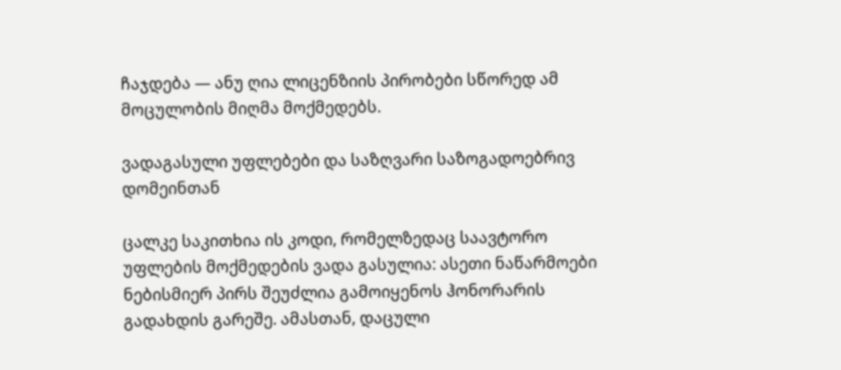ჩაჯდება — ანუ ღია ლიცენზიის პირობები სწორედ ამ მოცულობის მიღმა მოქმედებს.

ვადაგასული უფლებები და საზღვარი საზოგადოებრივ დომეინთან

ცალკე საკითხია ის კოდი, რომელზედაც საავტორო უფლების მოქმედების ვადა გასულია: ასეთი ნაწარმოები ნებისმიერ პირს შეუძლია გამოიყენოს ჰონორარის გადახდის გარეშე. ამასთან, დაცული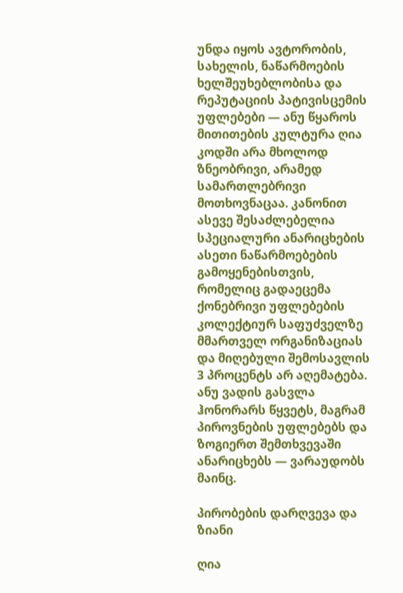უნდა იყოს ავტორობის, სახელის, ნაწარმოების ხელშეუხებლობისა და რეპუტაციის პატივისცემის უფლებები — ანუ წყაროს მითითების კულტურა ღია კოდში არა მხოლოდ ზნეობრივი, არამედ სამართლებრივი მოთხოვნაცაა. კანონით ასევე შესაძლებელია სპეციალური ანარიცხების ასეთი ნაწარმოებების გამოყენებისთვის, რომელიც გადაეცემა ქონებრივი უფლებების კოლექტიურ საფუძველზე მმართველ ორგანიზაციას და მიღებული შემოსავლის 3 პროცენტს არ აღემატება. ანუ ვადის გასვლა ჰონორარს წყვეტს, მაგრამ პიროვნების უფლებებს და ზოგიერთ შემთხვევაში ანარიცხებს — ვარაუდობს მაინც.

პირობების დარღვევა და ზიანი

ღია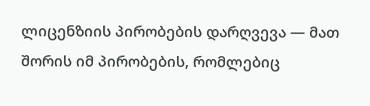ლიცენზიის პირობების დარღვევა — მათ შორის იმ პირობების, რომლებიც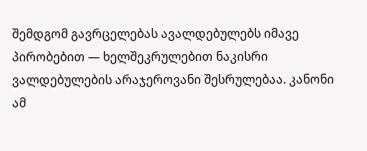შემდგომ გავრცელებას ავალდებულებს იმავე პირობებით — ხელშეკრულებით ნაკისრი ვალდებულების არაჯეროვანი შესრულებაა. კანონი ამ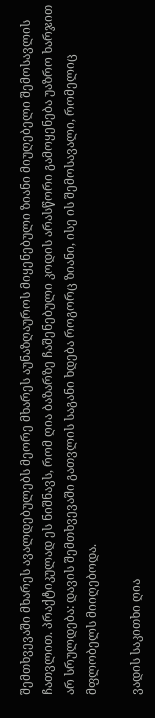შემთხვევაში მხარეს ავალდებულებს მეორე მხარეს აუნაზღაუროს მიყენებული ზიანი მიუღებელი შემოსავლის ჩათვლით. პრაქტიკულად ეს ნიშნავს, რომ ღია ბაზარზე ჩაშენებული კოდის არასწორი გამოყენება უაზრო ხარჯით არ სრულდება: დავის შემთხვევაში გათვლის საგანი ხდება როგორც ზიანი, ისე ის შემოსავალი, რომელიც მფლობელს მიიღებოდა.

ვადის საკითხი ღია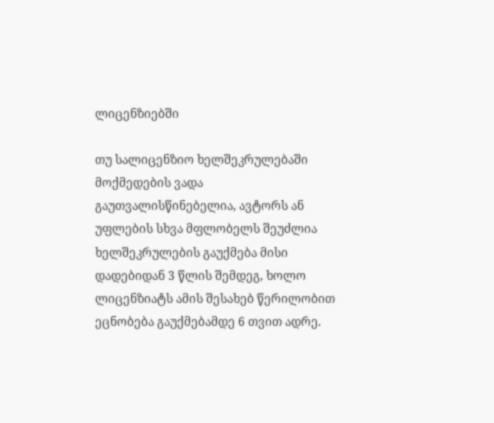ლიცენზიებში

თუ სალიცენზიო ხელშეკრულებაში მოქმედების ვადა გაუთვალისწინებელია, ავტორს ან უფლების სხვა მფლობელს შეუძლია ხელშეკრულების გაუქმება მისი დადებიდან 3 წლის შემდეგ, ხოლო ლიცენზიატს ამის შესახებ წერილობით ეცნობება გაუქმებამდე 6 თვით ადრე.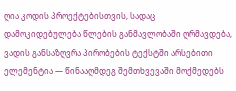ღია კოდის პროექტებისთვის, სადაც დამოკიდებულება წლების განმავლობაში ღრმავდება, ვადის განსაზღვრა პირობების ტექსტში არსებითი ელემენტია — წინააღმდეგ შემთხვევაში მოქმედებს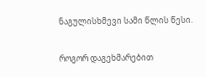ნაგულისხმევი სამი წლის წესი.

როგორ დაგეხმარებით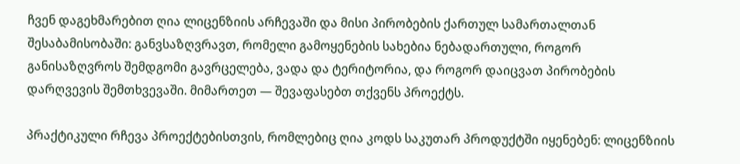ჩვენ დაგეხმარებით ღია ლიცენზიის არჩევაში და მისი პირობების ქართულ სამართალთან შესაბამისობაში: განვსაზღვრავთ, რომელი გამოყენების სახებია ნებადართული, როგორ განისაზღვროს შემდგომი გავრცელება, ვადა და ტერიტორია, და როგორ დაიცვათ პირობების დარღვევის შემთხვევაში. მიმართეთ — შევაფასებთ თქვენს პროექტს.

პრაქტიკული რჩევა პროექტებისთვის, რომლებიც ღია კოდს საკუთარ პროდუქტში იყენებენ: ლიცენზიის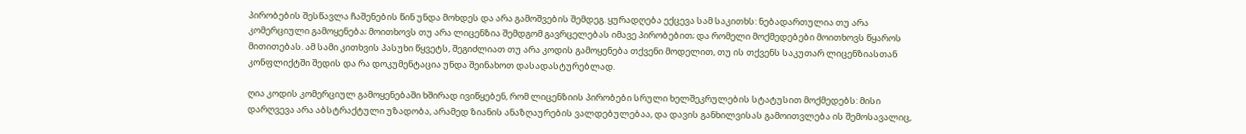პირობების შესწავლა ჩაშენების წინ უნდა მოხდეს და არა გამოშვების შემდეგ. ყურადღება ექცევა სამ საკითხს: ნებადართულია თუ არა კომერციული გამოყენება; მოითხოვს თუ არა ლიცენზია შემდგომ გავრცელებას იმავე პირობებით; და რომელი მოქმედებები მოითხოვს წყაროს მითითებას. ამ სამი კითხვის პასუხი წყვეტს, შეგიძლიათ თუ არა კოდის გამოყენება თქვენი მოდელით, თუ ის თქვენს საკუთარ ლიცენზიასთან კონფლიქტში შედის და რა დოკუმენტაცია უნდა შეინახოთ დასადასტურებლად.

ღია კოდის კომერციულ გამოყენებაში ხშირად ივიწყებენ, რომ ლიცენზიის პირობები სრული ხელშეკრულების სტატუსით მოქმედებს: მისი დარღვევა არა აბსტრაქტული უზადობა, არამედ ზიანის ანაზღაურების ვალდებულებაა, და დავის განხილვისას გამოითვლება ის შემოსავალიც,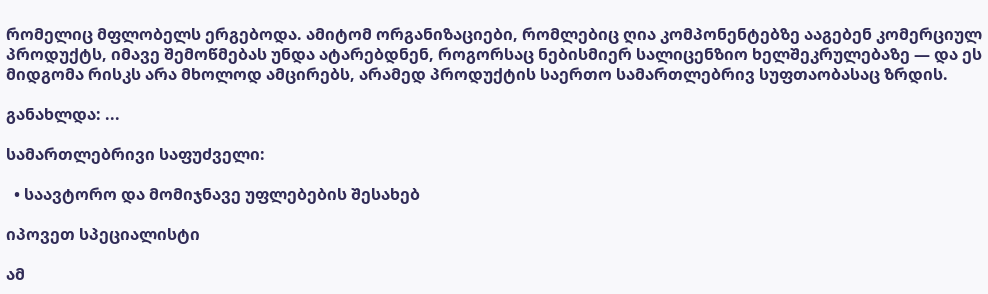რომელიც მფლობელს ერგებოდა. ამიტომ ორგანიზაციები, რომლებიც ღია კომპონენტებზე ააგებენ კომერციულ პროდუქტს, იმავე შემოწმებას უნდა ატარებდნენ, როგორსაც ნებისმიერ სალიცენზიო ხელშეკრულებაზე — და ეს მიდგომა რისკს არა მხოლოდ ამცირებს, არამედ პროდუქტის საერთო სამართლებრივ სუფთაობასაც ზრდის.

განახლდა: ...

სამართლებრივი საფუძველი:

  • საავტორო და მომიჯნავე უფლებების შესახებ

იპოვეთ სპეციალისტი

ამ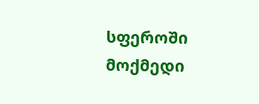სფეროში მოქმედი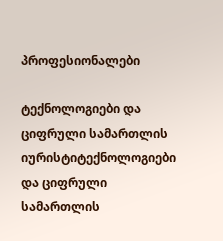პროფესიონალები

ტექნოლოგიები და ციფრული სამართლის იურისტიტექნოლოგიები და ციფრული სამართლის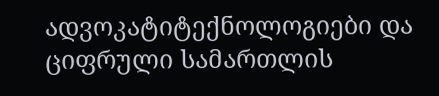ადვოკატიტექნოლოგიები და ციფრული სამართლის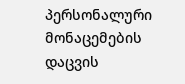პერსონალური მონაცემების დაცვის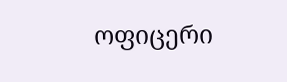ოფიცერი